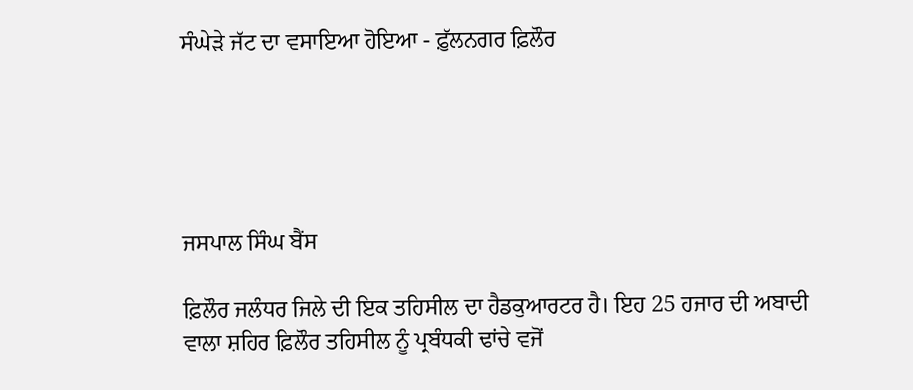ਸੰਘੇੜੇ ਜੱਟ ਦਾ ਵਸਾਇਆ ਹੋਇਆ - ਫ਼ੁੱਲਨਗਰ ਫ਼ਿਲੌਰ





ਜਸਪਾਲ ਸਿੰਘ ਬੈਂਸ

ਫ਼ਿਲੌਰ ਜਲੰਧਰ ਜਿਲੇ ਦੀ ਇਕ ਤਹਿਸੀਲ ਦਾ ਹੈਡਕੁਆਰਟਰ ਹੈ। ਇਹ 25 ਹਜਾਰ ਦੀ ਅਬਾਦੀ ਵਾਲਾ ਸ਼ਹਿਰ ਫ਼ਿਲੌਰ ਤਹਿਸੀਲ ਨੂੰ ਪ੍ਰਬੰਧਕੀ ਢਾਂਚੇ ਵਜੋਂ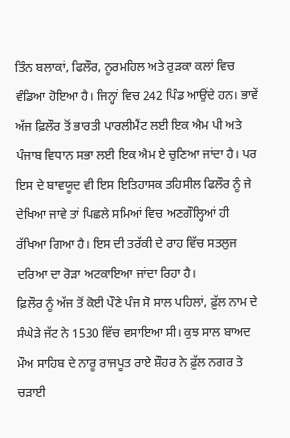ਤਿੰਨ ਬਲਾਕਾਂ, ਫਿਲੌਰ, ਨੂਰਮਹਿਲ ਅਤੇ ਰੁੜਕਾ ਕਲਾਂ ਵਿਚ ਵੰਡਿਆ ਹੋਇਆ ਹੈ। ਜਿਨ੍ਹਾਂ ਵਿਚ 242 ਪਿੰਡ ਆਉਂਦੇ ਹਨ। ਭਾਵੇਂ ਅੱਜ ਫ਼ਿਲੌਰ ਤੋਂ ਭਾਰਤੀ ਪਾਰਲੀਮੈਂਟ ਲਈ ਇਕ ਐਮ ਪੀ ਅਤੇ ਪੰਜਾਬ ਵਿਧਾਨ ਸਭਾ ਲਈ ਇਕ ਐਮ ਏ ਚੁਣਿਆ ਜਾਂਦਾ ਹੈ। ਪਰ ਇਸ ਦੇ ਬਾਵਯੂਦ ਵੀ ਇਸ ਇਤਿਹਾਸਕ ਤਹਿਸੀਲ ਫਿਲੌਰ ਨੂੰ ਜੇ ਦੇਖਿਆ ਜਾਵੇ ਤਾਂ ਪਿਛਲੇ ਸਮਿਆਂ ਵਿਚ ਅਣਗੌਲ੍ਹਿਆਂ ਹੀ ਰੱਖਿਆ ਗਿਆ ਹੈ। ਇਸ ਦੀ ਤਰੱਕੀ ਦੇ ਰਾਹ ਵਿੱਚ ਸਤਲੁਜ ਦਰਿਆ ਦਾ ਰੋੜਾ ਅਟਕਾਇਆ ਜਾਂਦਾ ਰਿਹਾ ਹੈ।
ਫ਼ਿਲੌਰ ਨੂੰ ਅੱਜ ਤੋਂ ਕੋਈ ਪੌਣੇ ਪੰਜ ਸੋ ਸਾਲ ਪਹਿਲਾਂ, ਫ਼ੁੱਲ ਨਾਮ ਦੇ ਸੰਘੇੜੇ ਜੱਟ ਨੇ 1530 ਵਿੱਚ ਵਸਾਇਆ ਸੀ। ਕੁਝ ਸਾਲ ਬਾਅਦ ਮੌਅ ਸਾਹਿਬ ਦੇ ਨਾਰੂ ਰਾਜਪੂਤ ਰਾਏ ਸ਼ੌਹਰ ਨੇ ਫ਼ੁੱਲ ਨਗਰ ਤੇ ਚੜਾਈ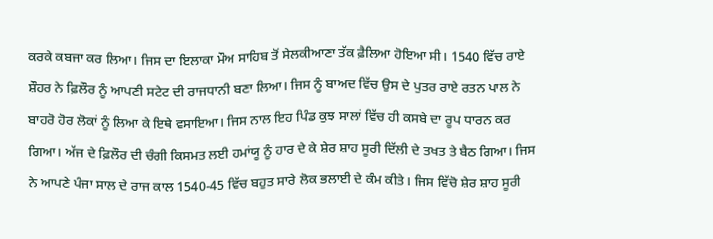ਕਰਕੇ ਕਬਜਾ ਕਰ ਲਿਆ। ਜਿਸ ਦਾ ਇਲਾਕਾ ਮੌਅ ਸਾਹਿਬ ਤੋਂ ਸੇਲਕੀਆਣਾ ਤੱਕ ਫ਼ੈਲਿਆ ਹੋਇਆ ਸੀ। 1540 ਵਿੱਚ ਰਾਏ ਸ਼ੌਹਰ ਨੇ ਫ਼ਿਲੌਰ ਨੂੰ ਆਪਣੀ ਸਟੇਟ ਦੀ ਰਾਜਧਾਨੀ ਬਣਾ ਲਿਆ। ਜਿਸ ਨੂੰ ਬਾਅਦ ਵਿੱਚ ਉਸ ਦੇ ਪੁਤਰ ਰਾਏ ਰਤਨ ਪਾਲ ਨੇ ਬਾਹਰੋ ਹੋਰ ਲੋਕਾਂ ਨੂੰ ਲਿਆ ਕੇ ਇਥੇ ਵਸਾਇਆ। ਜਿਸ ਨਾਲ ਇਹ ਪਿੰਡ ਕੁਝ ਸਾਲਾਂ ਵਿੱਚ ਹੀ ਕਸਬੇ ਦਾ ਰੂਪ ਧਾਰਨ ਕਰ ਗਿਆ। ਅੱਜ ਦੇ ਫ਼ਿਲੌਰ ਦੀ ਚੰਗੀ ਕਿਸਮਤ ਲਈ ਹਮਾਂਯੂ ਨੂੰ ਹਾਰ ਦੇ ਕੇ ਸ਼ੇਰ ਸ਼ਾਹ ਸੂਰੀ ਦਿੱਲੀ ਦੇ ਤਖਤ ਤੇ ਬੈਠ ਗਿਆ। ਜਿਸ ਨੇ ਆਪਣੇ ਪੰਜਾ ਸਾਲ ਦੇ ਰਾਜ ਕਾਲ 1540-45 ਵਿੱਚ ਬਹੁਤ ਸਾਰੇ ਲੋਕ ਭਲਾਈ ਦੇ ਕੰਮ ਕੀਤੇ। ਜਿਸ ਵਿੱਚੋ ਸ਼ੇਰ ਸ਼ਾਹ ਸੂਰੀ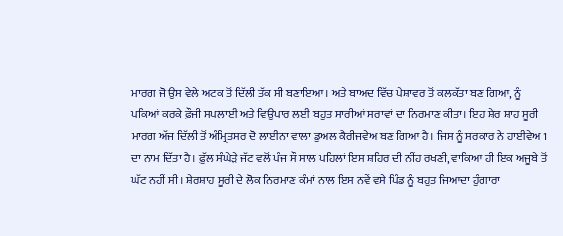ਮਾਰਗ ਜੋ ਉਸ ਵੇਲੇ ਅਟਕ ਤੋਂ ਦਿੱਲੀ ਤੱਕ ਸੀ ਬਣਾਇਆ। ਅਤੇ ਬਾਅਦ ਵਿੱਚ ਪੇਸ਼ਾਵਰ ਤੋਂ ਕਲਕੱਤਾ ਬਣ ਗਿਆ, ਨੂੰ ਪਕਿਆਂ ਕਰਕੇ ਫ਼ੌਜੀ ਸਪਲਾਈ ਅਤੇ ਵਿਉਪਾਰ ਲਈ ਬਹੁਤ ਸਾਰੀਆਂ ਸਰਾਵਾਂ ਦਾ ਨਿਰਮਾਣ ਕੀਤਾ। ਇਹ ਸ਼ੇਰ ਸ਼ਾਹ ਸੂਰੀ ਮਾਰਗ ਅੱਜ ਦਿੱਲੀ ਤੋਂ ਅੰਮ੍ਰਿਤਸਰ ਦੋ ਲਾਈਨਾ ਵਾਲਾ ਡੁਅਲ ਕੈਰੀਜਵੇਅ ਬਣ ਗਿਆ ਹੈ। ਜਿਸ ਨੂੰ ਸਰਕਾਰ ਨੇ ਹਾਈਵੇਅ 1 ਦਾ ਨਾਮ ਦਿੱਤਾ ਹੈ। ਫ਼ੁੱਲ ਸੰਘੇੜੇ ਜੱਟ ਵਲੋਂ ਪੰਜ ਸੌ ਸਾਲ ਪਹਿਲਾਂ ਇਸ ਸ਼ਹਿਰ ਦੀ ਨੀਂਹ ਰਖਣੀ, ਵਾਕਿਆ ਹੀ ਇਕ ਅਜੂਬੇ ਤੋਂ ਘੱਟ ਨਹੀਂ ਸੀ। ਸ਼ੇਰਸ਼ਾਹ ਸੂਰੀ ਦੇ ਲੋਕ ਨਿਰਮਾਣ ਕੰਮਾਂ ਨਾਲ ਇਸ ਨਵੇਂ ਵਸੇ ਪਿੰਡ ਨੂੰ ਬਹੁਤ ਜਿਆਦਾ ਹੁੰਗਾਰਾ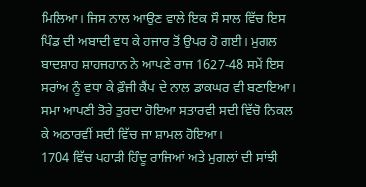ਮਿਲਿਆ। ਜਿਸ ਨਾਲ ਆਉਣ ਵਾਲੇ ਇਕ ਸੌ ਸਾਲ ਵਿੱਚ ਇਸ ਪਿੰਡ ਦੀ ਅਬਾਦੀ ਵਧ ਕੇ ਹਜਾਰ ਤੋਂ ਉਪਰ ਹੋ ਗਈ। ਮੁਗਲ ਬਾਦਸ਼ਾਹ ਸ਼ਾਹਜਹਾਨ ਨੇ ਆਪਣੇ ਰਾਜ 1627-48 ਸਮੇਂ ਇਸ ਸਰਾਂਅ ਨੂੰ ਵਧਾ ਕੇ ਫ਼ੌਜੀ ਕੈਂਪ ਦੇ ਨਾਲ ਡਾਕਘਰ ਵੀ ਬਣਾਇਆ। ਸਮਾ ਆਪਣੀ ਤੋਰੇ ਤੁਰਦਾ ਹੋਇਆ ਸਤਾਰਵੀ ਸਦੀ ਵਿੱਚੋ ਨਿਕਲ ਕੇ ਅਠਾਰਵੀਂ ਸਦੀ ਵਿੱਚ ਜਾ ਸ਼ਾਮਲ ਹੋਇਆ।
1704 ਵਿੱਚ ਪਹਾੜੀ ਹਿੰਦੂ ਰਾਜਿਆਂ ਅਤੇ ਮੁਗਲਾਂ ਦੀ ਸਾਂਝੀ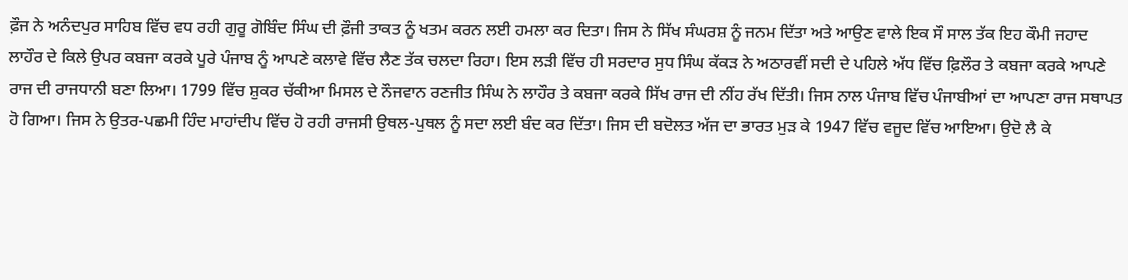ਫ਼ੌਜ ਨੇ ਅਨੰਦਪੁਰ ਸਾਹਿਬ ਵਿੱਚ ਵਧ ਰਹੀ ਗੁਰੂ ਗੋਬਿੰਦ ਸਿੰਘ ਦੀ ਫ਼ੌਜੀ ਤਾਕਤ ਨੂੰ ਖਤਮ ਕਰਨ ਲਈ ਹਮਲਾ ਕਰ ਦਿਤਾ। ਜਿਸ ਨੇ ਸਿੱਖ ਸੰਘਰਸ਼ ਨੂੰ ਜਨਮ ਦਿੱਤਾ ਅਤੇ ਆਉਣ ਵਾਲੇ ਇਕ ਸੌ ਸਾਲ ਤੱਕ ਇਹ ਕੌਮੀ ਜਹਾਦ ਲਾਹੌਰ ਦੇ ਕਿਲੇ ਉਪਰ ਕਬਜਾ ਕਰਕੇ ਪੂਰੇ ਪੰਜਾਬ ਨੂੰ ਆਪਣੇ ਕਲਾਵੇ ਵਿੱਚ ਲੈਣ ਤੱਕ ਚਲਦਾ ਰਿਹਾ। ਇਸ ਲੜੀ ਵਿੱਚ ਹੀ ਸਰਦਾਰ ਸੁਧ ਸਿੰਘ ਕੱਕੜ ਨੇ ਅਠਾਰਵੀਂ ਸਦੀ ਦੇ ਪਹਿਲੇ ਅੱਧ ਵਿੱਚ ਫ਼ਿਲੌਰ ਤੇ ਕਬਜਾ ਕਰਕੇ ਆਪਣੇ ਰਾਜ ਦੀ ਰਾਜਧਾਨੀ ਬਣਾ ਲਿਆ। 1799 ਵਿੱਚ ਸ਼ੁਕਰ ਚੱਕੀਆ ਮਿਸਲ ਦੇ ਨੌਜਵਾਨ ਰਣਜੀਤ ਸਿੰਘ ਨੇ ਲਾਹੌਰ ਤੇ ਕਬਜਾ ਕਰਕੇ ਸਿੱਖ ਰਾਜ ਦੀ ਨੀਂਹ ਰੱਖ ਦਿੱਤੀ। ਜਿਸ ਨਾਲ ਪੰਜਾਬ ਵਿੱਚ ਪੰਜਾਬੀਆਂ ਦਾ ਆਪਣਾ ਰਾਜ ਸਥਾਪਤ ਹੋ ਗਿਆ। ਜਿਸ ਨੇ ਉਤਰ-ਪਛਮੀ ਹਿੰਦ ਮਾਹਾਂਦੀਪ ਵਿੱਚ ਹੋ ਰਹੀ ਰਾਜਸੀ ਉਥਲ-ਪੁਥਲ ਨੂੰ ਸਦਾ ਲਈ ਬੰਦ ਕਰ ਦਿੱਤਾ। ਜਿਸ ਦੀ ਬਦੋਲਤ ਅੱਜ ਦਾ ਭਾਰਤ ਮੁੜ ਕੇ 1947 ਵਿੱਚ ਵਜੂਦ ਵਿੱਚ ਆਇਆ। ਉਦੋ ਲੈ ਕੇ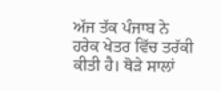ਅੱਜ ਤੱਕ ਪੰਜਾਬ ਨੇ ਹਰੇਕ ਖੇਤਰ ਵਿੱਚ ਤਰੱਕੀ ਕੀਤੀ ਹੈ। ਥੋੜੇ ਸਾਲਾਂ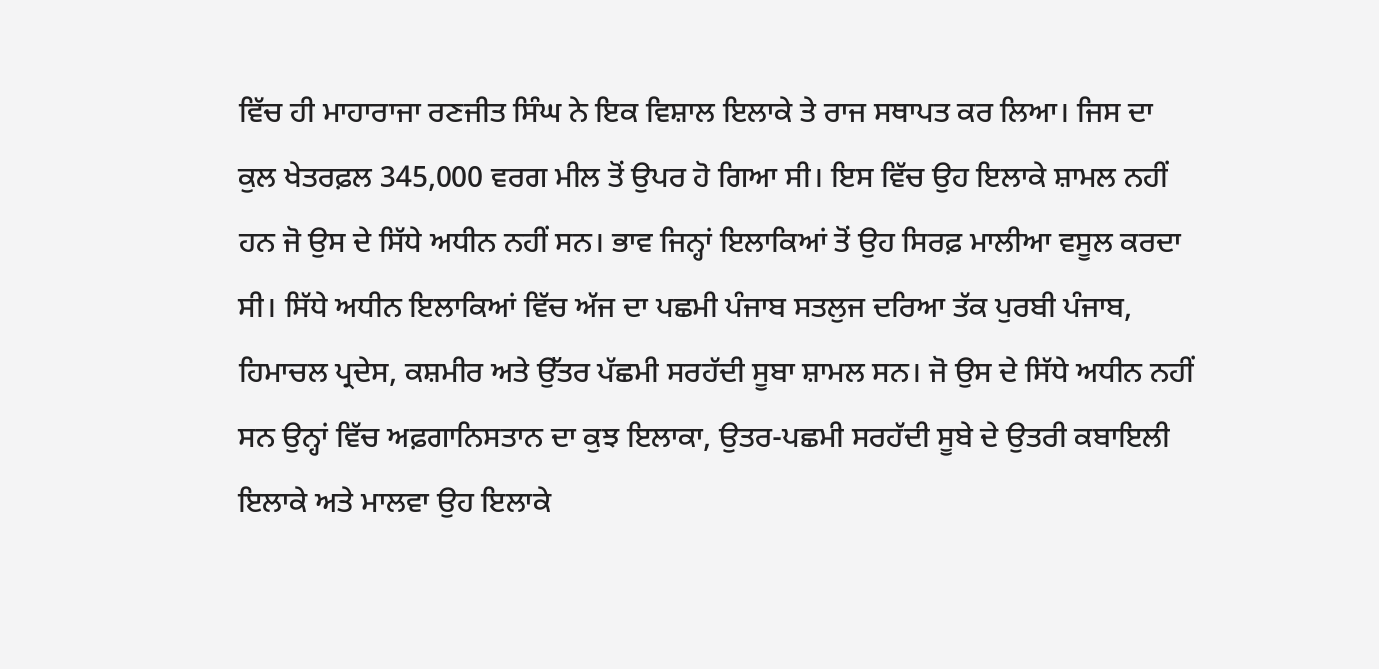ਵਿੱਚ ਹੀ ਮਾਹਾਰਾਜਾ ਰਣਜੀਤ ਸਿੰਘ ਨੇ ਇਕ ਵਿਸ਼ਾਲ ਇਲਾਕੇ ਤੇ ਰਾਜ ਸਥਾਪਤ ਕਰ ਲਿਆ। ਜਿਸ ਦਾ ਕੁਲ ਖੇਤਰਫ਼ਲ 345,000 ਵਰਗ ਮੀਲ ਤੋਂ ਉਪਰ ਹੋ ਗਿਆ ਸੀ। ਇਸ ਵਿੱਚ ਉਹ ਇਲਾਕੇ ਸ਼ਾਮਲ ਨਹੀਂ ਹਨ ਜੋ ਉਸ ਦੇ ਸਿੱਧੇ ਅਧੀਨ ਨਹੀਂ ਸਨ। ਭਾਵ ਜਿਨ੍ਹਾਂ ਇਲਾਕਿਆਂ ਤੋਂ ਉਹ ਸਿਰਫ਼ ਮਾਲੀਆ ਵਸੂਲ ਕਰਦਾ ਸੀ। ਸਿੱਧੇ ਅਧੀਨ ਇਲਾਕਿਆਂ ਵਿੱਚ ਅੱਜ ਦਾ ਪਛਮੀ ਪੰਜਾਬ ਸਤਲੁਜ ਦਰਿਆ ਤੱਕ ਪੁਰਬੀ ਪੰਜਾਬ, ਹਿਮਾਚਲ ਪ੍ਰਦੇਸ, ਕਸ਼ਮੀਰ ਅਤੇ ਉੱਤਰ ਪੱਛਮੀ ਸਰਹੱਦੀ ਸੂਬਾ ਸ਼ਾਮਲ ਸਨ। ਜੋ ਉਸ ਦੇ ਸਿੱਧੇ ਅਧੀਨ ਨਹੀਂ ਸਨ ਉਨ੍ਹਾਂ ਵਿੱਚ ਅਫ਼ਗਾਨਿਸਤਾਨ ਦਾ ਕੁਝ ਇਲਾਕਾ, ਉਤਰ-ਪਛਮੀ ਸਰਹੱਦੀ ਸੂਬੇ ਦੇ ਉਤਰੀ ਕਬਾਇਲੀ ਇਲਾਕੇ ਅਤੇ ਮਾਲਵਾ ਉਹ ਇਲਾਕੇ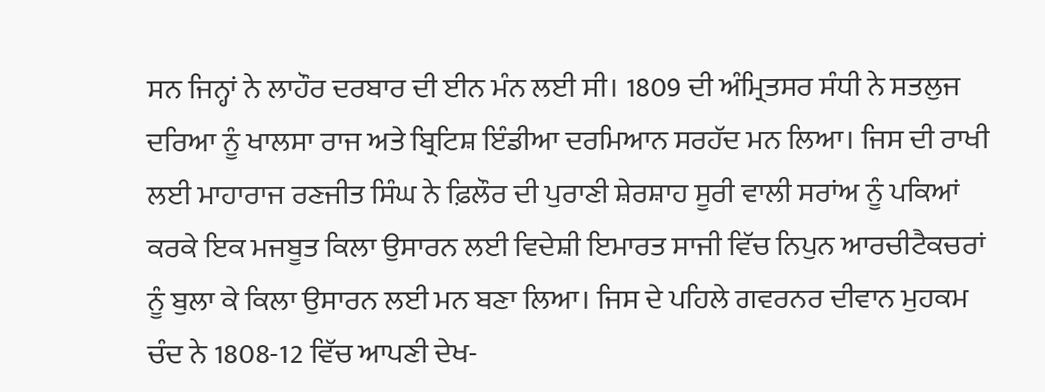ਸਨ ਜਿਨ੍ਹਾਂ ਨੇ ਲਾਹੌਰ ਦਰਬਾਰ ਦੀ ਈਨ ਮੰਨ ਲਈ ਸੀ। 1809 ਦੀ ਅੰਮ੍ਰਿਤਸਰ ਸੰਧੀ ਨੇ ਸਤਲੁਜ ਦਰਿਆ ਨੂੰ ਖਾਲਸਾ ਰਾਜ ਅਤੇ ਬ੍ਰਿਟਿਸ਼ ਇੰਡੀਆ ਦਰਮਿਆਨ ਸਰਹੱਦ ਮਨ ਲਿਆ। ਜਿਸ ਦੀ ਰਾਖੀ ਲਈ ਮਾਹਾਰਾਜ ਰਣਜੀਤ ਸਿੰਘ ਨੇ ਫ਼ਿਲੌਰ ਦੀ ਪੁਰਾਣੀ ਸ਼ੇਰਸ਼ਾਹ ਸੂਰੀ ਵਾਲੀ ਸਰਾਂਅ ਨੂੰ ਪਕਿਆਂ ਕਰਕੇ ਇਕ ਮਜਬੂਤ ਕਿਲਾ ਉਸਾਰਨ ਲਈ ਵਿਦੇਸ਼ੀ ਇਮਾਰਤ ਸਾਜੀ ਵਿੱਚ ਨਿਪੁਨ ਆਰਚੀਟੈਕਚਰਾਂ ਨੂੰ ਬੁਲਾ ਕੇ ਕਿਲਾ ਉਸਾਰਨ ਲਈ ਮਨ ਬਣਾ ਲਿਆ। ਜਿਸ ਦੇ ਪਹਿਲੇ ਗਵਰਨਰ ਦੀਵਾਨ ਮੁਹਕਮ ਚੰਦ ਨੇ 1808-12 ਵਿੱਚ ਆਪਣੀ ਦੇਖ-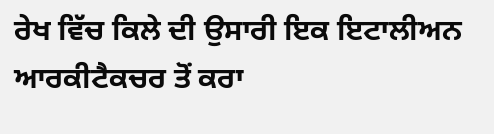ਰੇਖ ਵਿੱਚ ਕਿਲੇ ਦੀ ਉਸਾਰੀ ਇਕ ਇਟਾਲੀਅਨ ਆਰਕੀਟੈਕਚਰ ਤੋਂ ਕਰਾ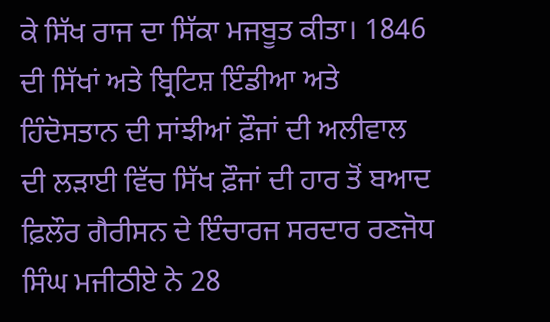ਕੇ ਸਿੱਖ ਰਾਜ ਦਾ ਸਿੱਕਾ ਮਜਬੂਤ ਕੀਤਾ। 1846 ਦੀ ਸਿੱਖਾਂ ਅਤੇ ਬ੍ਰਿਟਿਸ਼ ਇੰਡੀਆ ਅਤੇ ਹਿੰਦੋਸਤਾਨ ਦੀ ਸਾਂਝੀਆਂ ਫ਼ੌਜਾਂ ਦੀ ਅਲੀਵਾਲ ਦੀ ਲੜਾਈ ਵਿੱਚ ਸਿੱਖ ਫ਼ੌਜਾਂ ਦੀ ਹਾਰ ਤੋਂ ਬਆਦ ਫ਼ਿਲੌਰ ਗੈਰੀਸਨ ਦੇ ਇੰਚਾਰਜ ਸਰਦਾਰ ਰਣਜੋਧ ਸਿੰਘ ਮਜੀਠੀਏ ਨੇ 28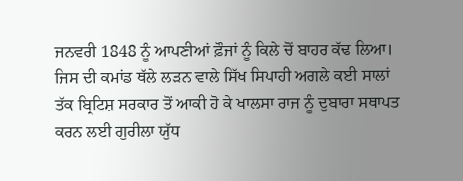ਜਨਵਰੀ 1848 ਨੂੰ ਆਪਣੀਆਂ ਫ਼ੌਜਾਂ ਨੂੰ ਕਿਲੇ ਚੋਂ ਬਾਹਰ ਕੱਢ ਲਿਆ। ਜਿਸ ਦੀ ਕਮਾਂਡ ਥੱਲੇ ਲੜਨ ਵਾਲੇ ਸਿੱਖ ਸਿਪਾਹੀ ਅਗਲੇ ਕਈ ਸਾਲਾਂ ਤੱਕ ਬ੍ਰਿਟਿਸ਼ ਸਰਕਾਰ ਤੋਂ ਆਕੀ ਹੋ ਕੇ ਖਾਲਸਾ ਰਾਜ ਨੂੰ ਦੁਬਾਰਾ ਸਥਾਪਤ ਕਰਨ ਲਈ ਗੁਰੀਲਾ ਯੁੱਧ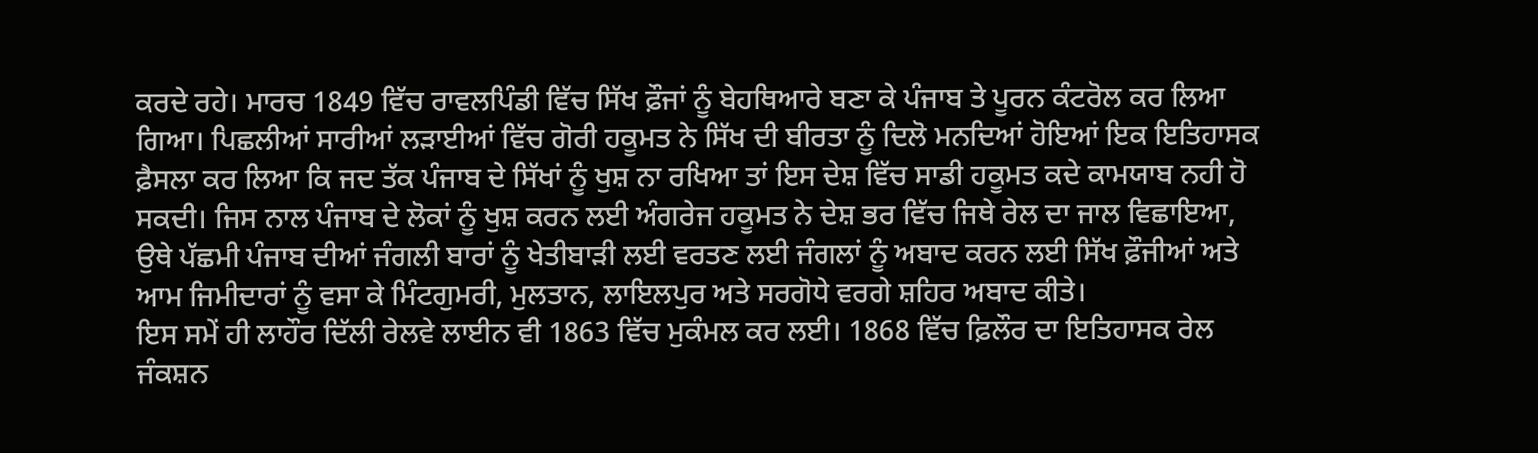ਕਰਦੇ ਰਹੇ। ਮਾਰਚ 1849 ਵਿੱਚ ਰਾਵਲਪਿੰਡੀ ਵਿੱਚ ਸਿੱਖ ਫ਼ੌਜਾਂ ਨੂੰ ਬੇਹਥਿਆਰੇ ਬਣਾ ਕੇ ਪੰਜਾਬ ਤੇ ਪੂਰਨ ਕੰਟਰੋਲ ਕਰ ਲਿਆ ਗਿਆ। ਪਿਛਲੀਆਂ ਸਾਰੀਆਂ ਲੜਾਈਆਂ ਵਿੱਚ ਗੋਰੀ ਹਕੂਮਤ ਨੇ ਸਿੱਖ ਦੀ ਬੀਰਤਾ ਨੂੰ ਦਿਲੋ ਮਨਦਿਆਂ ਹੋਇਆਂ ਇਕ ਇਤਿਹਾਸਕ ਫ਼ੈਸਲਾ ਕਰ ਲਿਆ ਕਿ ਜਦ ਤੱਕ ਪੰਜਾਬ ਦੇ ਸਿੱਖਾਂ ਨੂੰ ਖੁਸ਼ ਨਾ ਰਖਿਆ ਤਾਂ ਇਸ ਦੇਸ਼ ਵਿੱਚ ਸਾਡੀ ਹਕੂਮਤ ਕਦੇ ਕਾਮਯਾਬ ਨਹੀ ਹੋ ਸਕਦੀ। ਜਿਸ ਨਾਲ ਪੰਜਾਬ ਦੇ ਲੋਕਾਂ ਨੂੰ ਖੁਸ਼ ਕਰਨ ਲਈ ਅੰਗਰੇਜ ਹਕੂਮਤ ਨੇ ਦੇਸ਼ ਭਰ ਵਿੱਚ ਜਿਥੇ ਰੇਲ ਦਾ ਜਾਲ ਵਿਛਾਇਆ, ਉਥੇ ਪੱਛਮੀ ਪੰਜਾਬ ਦੀਆਂ ਜੰਗਲੀ ਬਾਰਾਂ ਨੂੰ ਖੇਤੀਬਾੜੀ ਲਈ ਵਰਤਣ ਲਈ ਜੰਗਲਾਂ ਨੂੰ ਅਬਾਦ ਕਰਨ ਲਈ ਸਿੱਖ ਫ਼ੌਜੀਆਂ ਅਤੇ ਆਮ ਜਿਮੀਦਾਰਾਂ ਨੂੰ ਵਸਾ ਕੇ ਮਿੰਟਗੁਮਰੀ, ਮੁਲਤਾਨ, ਲਾਇਲਪੁਰ ਅਤੇ ਸਰਗੋਧੇ ਵਰਗੇ ਸ਼ਹਿਰ ਅਬਾਦ ਕੀਤੇ।
ਇਸ ਸਮੇਂ ਹੀ ਲਾਹੌਰ ਦਿੱਲੀ ਰੇਲਵੇ ਲਾਈਨ ਵੀ 1863 ਵਿੱਚ ਮੁਕੰਮਲ ਕਰ ਲਈ। 1868 ਵਿੱਚ ਫ਼ਿਲੌਰ ਦਾ ਇਤਿਹਾਸਕ ਰੇਲ ਜੰਕਸ਼ਨ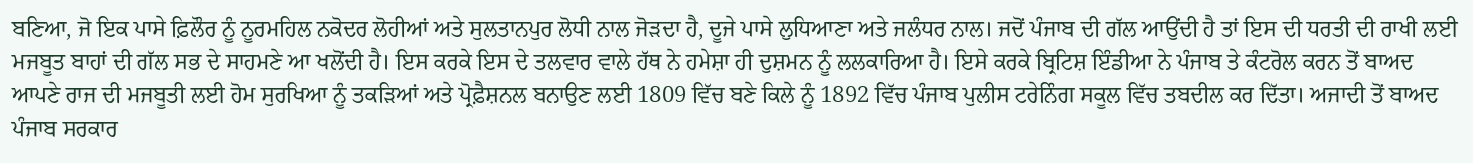ਬਣਿਆ, ਜੋ ਇਕ ਪਾਸੇ ਫ਼ਿਲੌਰ ਨੂੰ ਨੂਰਮਹਿਲ ਨਕੋਦਰ ਲੋਹੀਆਂ ਅਤੇ ਸੁਲਤਾਨਪੁਰ ਲੋਧੀ ਨਾਲ ਜੋੜਦਾ ਹੈ, ਦੂਜੇ ਪਾਸੇ ਲੁਧਿਆਣਾ ਅਤੇ ਜਲੰਧਰ ਨਾਲ। ਜਦੋਂ ਪੰਜਾਬ ਦੀ ਗੱਲ ਆਉਂਦੀ ਹੈ ਤਾਂ ਇਸ ਦੀ ਧਰਤੀ ਦੀ ਰਾਖੀ ਲਈ ਮਜਬੂਤ ਬਾਹਾਂ ਦੀ ਗੱਲ ਸਭ ਦੇ ਸਾਹਮਣੇ ਆ ਖਲੋਂਦੀ ਹੈ। ਇਸ ਕਰਕੇ ਇਸ ਦੇ ਤਲਵਾਰ ਵਾਲੇ ਹੱਥ ਨੇ ਹਮੇਸ਼ਾ ਹੀ ਦੁਸ਼ਮਨ ਨੂੰ ਲਲਕਾਰਿਆ ਹੈ। ਇਸੇ ਕਰਕੇ ਬ੍ਰਿਟਿਸ਼ ਇੰਡੀਆ ਨੇ ਪੰਜਾਬ ਤੇ ਕੰਟਰੋਲ ਕਰਨ ਤੋਂ ਬਾਅਦ ਆਪਣੇ ਰਾਜ ਦੀ ਮਜਬੂਤੀ ਲਈ ਹੋਮ ਸੁਰਖਿਆ ਨੂੰ ਤਕੜਿਆਂ ਅਤੇ ਪ੍ਰੋਫ਼ੈਸ਼ਨਲ ਬਨਾਉਣ ਲਈ 1809 ਵਿੱਚ ਬਣੇ ਕਿਲੇ ਨੂੰ 1892 ਵਿੱਚ ਪੰਜਾਬ ਪੁਲੀਸ ਟਰੇਨਿੰਗ ਸਕੂਲ ਵਿੱਚ ਤਬਦੀਲ ਕਰ ਦਿੱਤਾ। ਅਜਾਦੀ ਤੋਂ ਬਾਅਦ ਪੰਜਾਬ ਸਰਕਾਰ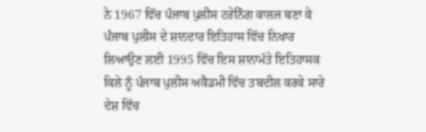ਨੇ 1967 ਵਿੱਚ ਪੰਜਾਬ ਪੁਲੀਸ ਟਰੇਨਿੰਗ ਕਾਲਜ ਬਣਾ ਕੇ ਪੰਜਾਬ ਪੁਲੀਸ ਦੇ ਸ਼ਾਨਦਾਰ ਇਤਿਹਾਸ ਵਿੱਚ ਨਿਖਾਰ ਲਿਆਉਣ ਲਈ 1995 ਵਿੱਚ ਇਸ ਸ਼ਾਨਾਮੱਤੇ ਇਤਿਹਾਸਕ ਕਿਲੇ ਨੂੰ ਪੰਜਾਬ ਪੁਲੀਸ ਅਕੈਡਮੀ ਵਿੱਚ ਤਬਦੀਲ ਕਰਕੇ ਸਾਰੇ ਦੇਸ਼ ਵਿੱਚ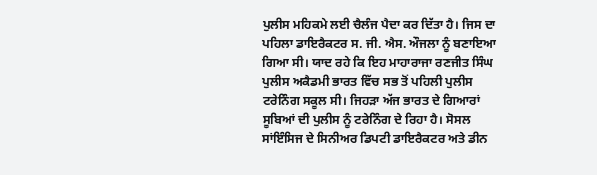ਪੁਲੀਸ ਮਹਿਕਮੇ ਲਈ ਚੈਲੰਜ ਪੈਦਾ ਕਰ ਦਿੱਤਾ ਹੈ। ਜਿਸ ਦਾ ਪਹਿਲਾ ਡਾਇਰੈਕਟਰ ਸ. ਜੀ. ਐਸ. ਔਜਲਾ ਨੂੰ ਬਣਾਇਆ ਗਿਆ ਸੀ। ਯਾਦ ਰਹੇ ਕਿ ਇਹ ਮਾਹਾਰਾਜਾ ਰਣਜੀਤ ਸਿੰਘ ਪੁਲੀਸ ਅਕੈਡਮੀ ਭਾਰਤ ਵਿੱਚ ਸਭ ਤੋਂ ਪਹਿਲੀ ਪੁਲੀਸ ਟਰੇਨਿੰਗ ਸਕੂਲ ਸੀ। ਜਿਹੜਾ ਅੱਜ ਭਾਰਤ ਦੇ ਗਿਆਰਾਂ ਸੂਬਿਆਂ ਦੀ ਪੁਲੀਸ ਨੂੰ ਟਰੇਨਿੰਗ ਦੇ ਰਿਹਾ ਹੈ। ਸੋਸਲ ਸਾਂਇੰਸਿਜ ਦੇ ਸਿਨੀਅਰ ਡਿਪਟੀ ਡਾਇਰੈਕਟਰ ਅਤੇ ਡੀਨ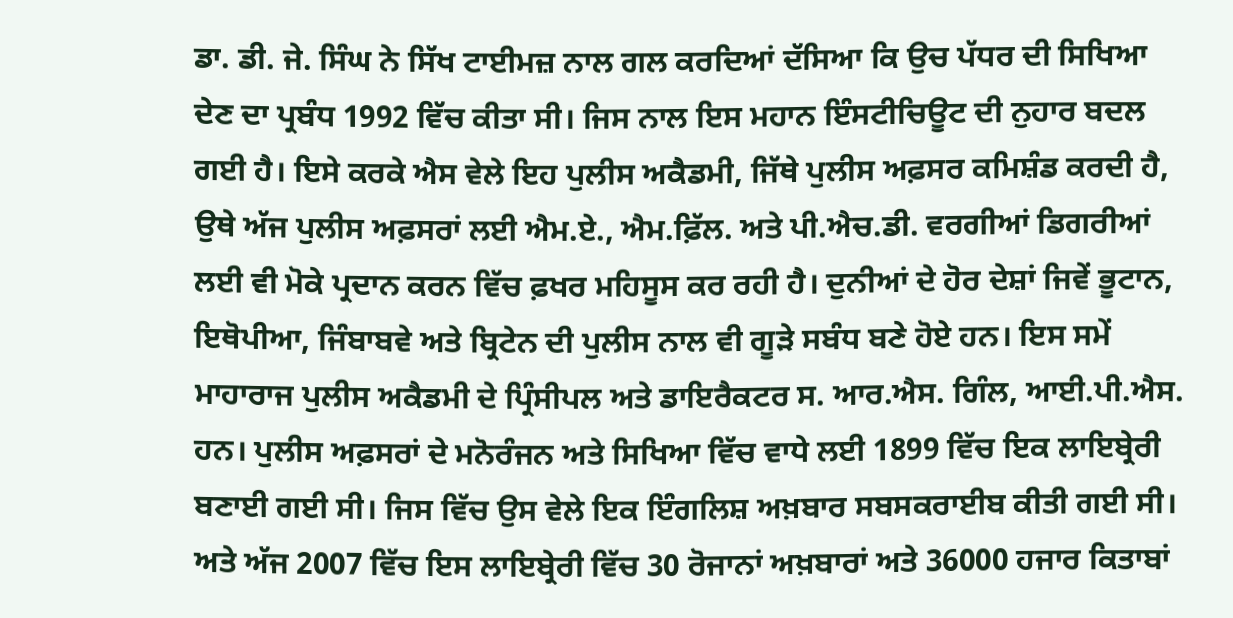ਡਾ. ਡੀ. ਜੇ. ਸਿੰਘ ਨੇ ਸਿੱਖ ਟਾਈਮਜ਼ ਨਾਲ ਗਲ ਕਰਦਿਆਂ ਦੱਸਿਆ ਕਿ ਉਚ ਪੱਧਰ ਦੀ ਸਿਖਿਆ ਦੇਣ ਦਾ ਪ੍ਰਬੰਧ 1992 ਵਿੱਚ ਕੀਤਾ ਸੀ। ਜਿਸ ਨਾਲ ਇਸ ਮਹਾਨ ਇੰਸਟੀਚਿਊਟ ਦੀ ਨੁਹਾਰ ਬਦਲ ਗਈ ਹੈ। ਇਸੇ ਕਰਕੇ ਐਸ ਵੇਲੇ ਇਹ ਪੁਲੀਸ ਅਕੈਡਮੀ, ਜਿੱਥੇ ਪੁਲੀਸ ਅਫ਼ਸਰ ਕਮਿਸ਼ੰਡ ਕਰਦੀ ਹੈ, ਉਥੇ ਅੱਜ ਪੁਲੀਸ ਅਫ਼ਸਰਾਂ ਲਈ ਐਮ.ਏ., ਐਮ.ਫ਼ਿੱਲ. ਅਤੇ ਪੀ.ਐਚ.ਡੀ. ਵਰਗੀਆਂ ਡਿਗਰੀਆਂ ਲਈ ਵੀ ਮੋਕੇ ਪ੍ਰਦਾਨ ਕਰਨ ਵਿੱਚ ਫ਼ਖਰ ਮਹਿਸੂਸ ਕਰ ਰਹੀ ਹੈ। ਦੁਨੀਆਂ ਦੇ ਹੋਰ ਦੇਸ਼ਾਂ ਜਿਵੇਂ ਭੂਟਾਨ, ਇਥੋਪੀਆ, ਜਿੰਬਾਬਵੇ ਅਤੇ ਬ੍ਰਿਟੇਨ ਦੀ ਪੁਲੀਸ ਨਾਲ ਵੀ ਗੂੜੇ ਸਬੰਧ ਬਣੇ ਹੋਏ ਹਨ। ਇਸ ਸਮੇਂ ਮਾਹਾਰਾਜ ਪੁਲੀਸ ਅਕੈਡਮੀ ਦੇ ਪ੍ਰਿੰਸੀਪਲ ਅਤੇ ਡਾਇਰੈਕਟਰ ਸ. ਆਰ.ਐਸ. ਗਿੰਲ, ਆਈ.ਪੀ.ਐਸ. ਹਨ। ਪੁਲੀਸ ਅਫ਼ਸਰਾਂ ਦੇ ਮਨੋਰੰਜਨ ਅਤੇ ਸਿਖਿਆ ਵਿੱਚ ਵਾਧੇ ਲਈ 1899 ਵਿੱਚ ਇਕ ਲਾਇਬ੍ਰੇਰੀ ਬਣਾਈ ਗਈ ਸੀ। ਜਿਸ ਵਿੱਚ ਉਸ ਵੇਲੇ ਇਕ ਇੰਗਲਿਸ਼ ਅਖ਼ਬਾਰ ਸਬਸਕਰਾਈਬ ਕੀਤੀ ਗਈ ਸੀ। ਅਤੇ ਅੱਜ 2007 ਵਿੱਚ ਇਸ ਲਾਇਬ੍ਰੇਰੀ ਵਿੱਚ 30 ਰੋਜਾਨਾਂ ਅਖ਼ਬਾਰਾਂ ਅਤੇ 36000 ਹਜਾਰ ਕਿਤਾਬਾਂ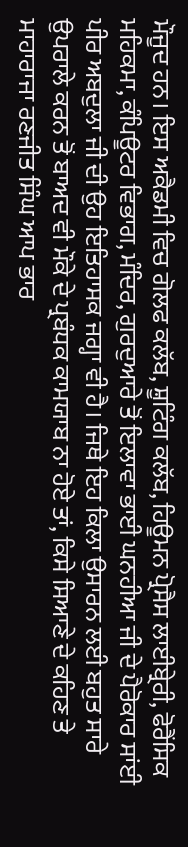ਮੌਜੂਦ ਹਨ। ਇਸ ਅਕੈਡਮੀ ਵਿਚ ਗੋਲਫ ਕਲੱਬ, ਸ਼ੂਟਿੰਗ ਕਲੱਬ, ਹਿਊਮਨ ਪ੍ਰੋਸੈਸ ਲਾਈਬ੍ਰੇਰੀ, ਫੋਰੈਂਸਿਕ ਮਹਿਕਮਾ, ਕੰਪਿਊਟਰ ਵਿਭਾਗ, ਮੰਦਿਰ, ਗੁਰਦੁਆਰੇ ਤੋਂ ਇਲਾਵਾ ਭਾਈ ਘਨਹੀਆ ਜੀ ਦੇ ਪੈਰੋਕਾਰ ਸਾਂਈ ਪੀਰ ਅਬਦੁਲਾ ਜੀ ਦੀ ਉਹ ਇਤਿਹਾਸਕ ਜਗ੍ਹਾ ਵੀ ਹੈ। ਜਿਥੇ ਇਹ ਕਿਲਾ ਉਸਾਰਨ ਲਈ ਬਹੁਤ ਸਾਰੇ ਉਪਰਾਲੇ ਕਰਨ ਤੋਂ ਬਾਅਦ ਵੀ ਮੌਕੇ ਦੇ ਪ੍ਰਬੰਧਕ ਕਾਮਯਾਬ ਨਾ ਹੋਏ ਤਾਂ, ਕਿਸੇ ਸਿਆਣੇ ਦੇ ਕਹਿਣ ਤੇ ਮਾਹਾਰਾਜਾ ਰਣਜੀਤ ਸਿੰਘ ਆਪ ਭਾਰ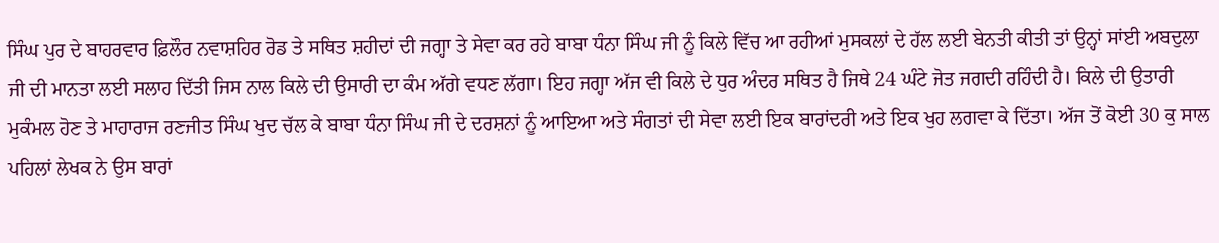ਸਿੰਘ ਪੁਰ ਦੇ ਬਾਹਰਵਾਰ ਫ਼ਿਲੌਰ ਨਵਾਸ਼ਹਿਰ ਰੋਡ ਤੇ ਸਥਿਤ ਸ਼ਹੀਦਾਂ ਦੀ ਜਗ੍ਹਾ ਤੇ ਸੇਵਾ ਕਰ ਰਹੇ ਬਾਬਾ ਧੰਨਾ ਸਿੰਘ ਜੀ ਨੂੰ ਕਿਲੇ ਵਿੱਚ ਆ ਰਹੀਆਂ ਮੁਸਕਲਾਂ ਦੇ ਹੱਲ ਲਈ ਬੇਨਤੀ ਕੀਤੀ ਤਾਂ ਉਨ੍ਹਾਂ ਸਾਂਈ ਅਬਦੁਲਾ ਜੀ ਦੀ ਮਾਨਤਾ ਲਈ ਸਲਾਹ ਦਿੱਤੀ ਜਿਸ ਨਾਲ ਕਿਲੇ ਦੀ ਉਸਾਰੀ ਦਾ ਕੰਮ ਅੱਗੇ ਵਧਣ ਲੱਗਾ। ਇਹ ਜਗ੍ਹਾ ਅੱਜ ਵੀ ਕਿਲੇ ਦੇ ਧੁਰ ਅੰਦਰ ਸਥਿਤ ਹੈ ਜਿਥੇ 24 ਘੰਟੇ ਜੋਤ ਜਗਦੀ ਰਹਿੰਦੀ ਹੈ। ਕਿਲੇ ਦੀ ਉਤਾਰੀ ਮੁਕੰਮਲ ਹੋਣ ਤੇ ਮਾਹਾਰਾਜ ਰਣਜੀਤ ਸਿੰਘ ਖੁਦ ਚੱਲ ਕੇ ਬਾਬਾ ਧੰਨਾ ਸਿੰਘ ਜੀ ਦੇ ਦਰਸ਼ਨਾਂ ਨੂੰ ਆਇਆ ਅਤੇ ਸੰਗਤਾਂ ਦੀ ਸੇਵਾ ਲਈ ਇਕ ਬਾਰਾਂਦਰੀ ਅਤੇ ਇਕ ਖੁਹ ਲਗਵਾ ਕੇ ਦਿੱਤਾ। ਅੱਜ ਤੋਂ ਕੋਈ 30 ਕੁ ਸਾਲ ਪਹਿਲਾਂ ਲੇਖਕ ਨੇ ਉਸ ਬਾਰਾਂ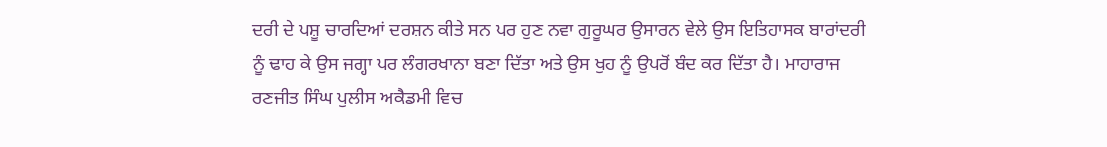ਦਰੀ ਦੇ ਪਸ਼ੂ ਚਾਰਦਿਆਂ ਦਰਸ਼ਨ ਕੀਤੇ ਸਨ ਪਰ ਹੁਣ ਨਵਾ ਗੁਰੂਘਰ ਉਸਾਰਨ ਵੇਲੇ ਉਸ ਇਤਿਹਾਸਕ ਬਾਰਾਂਦਰੀ ਨੂੰ ਢਾਹ ਕੇ ਉਸ ਜਗ੍ਹਾ ਪਰ ਲੰਗਰਖਾਨਾ ਬਣਾ ਦਿੱਤਾ ਅਤੇ ਉਸ ਖੁਹ ਨੂੰ ਉਪਰੋਂ ਬੰਦ ਕਰ ਦਿੱਤਾ ਹੈ। ਮਾਹਾਰਾਜ ਰਣਜੀਤ ਸਿੰਘ ਪੁਲੀਸ ਅਕੈਡਮੀ ਵਿਚ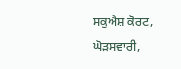ਸਕੁਐਸ਼ ਕੋਰਟ, ਘੋੜਸਵਾਰੀ,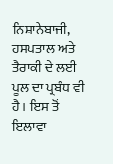ਨਿਸ਼ਾਨੇਬਾਜੀ, ਹਸਪਤਾਲ ਅਤੇ ਤੈਰਾਕੀ ਦੇ ਲਈ ਪੂਲ ਦਾ ਪ੍ਰਬੰਧ ਵੀ ਹੈ। ਇਸ ਤੋਂ ਇਲਾਵਾ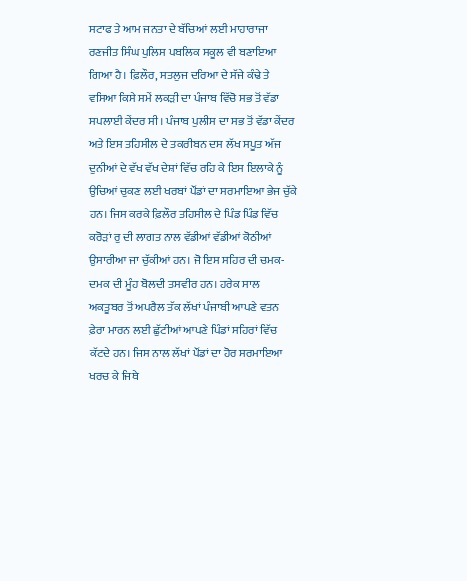ਸਟਾਫ ਤੇ ਆਮ ਜਨਤਾ ਦੇ ਬੱਚਿਆਂ ਲਈ ਮਾਹਾਰਾਜਾ ਰਣਜੀਤ ਸਿੰਘ ਪੁਲਿਸ ਪਬਲਿਕ ਸਕੂਲ ਵੀ ਬਣਾਇਆ ਗਿਆ ਹੈ। ਫ਼ਿਲੌਰ, ਸਤਲੁਜ ਦਰਿਆ ਦੇ ਸੱਜੇ ਕੰਢੇ ਤੇ ਵਸਿਆ ਕਿਸੇ ਸਮੇਂ ਲਕੜੀ ਦਾ ਪੰਜਾਬ ਵਿੱਚੋ ਸਭ ਤੋਂ ਵੱਡਾ ਸਪਲਾਈ ਕੇਂਦਰ ਸੀ। ਪੰਜਾਬ ਪੁਲੀਸ ਦਾ ਸਭ ਤੋਂ ਵੱਡਾ ਕੇਂਦਰ ਅਤੇ ਇਸ ਤਹਿਸੀਲ ਦੇ ਤਕਰੀਬਨ ਦਸ ਲੱਖ ਸਪੂਤ ਅੱਜ ਦੁਨੀਆਂ ਦੇ ਵੱਖ ਵੱਖ ਦੇਸ਼ਾਂ ਵਿੱਚ ਰਹਿ ਕੇ ਇਸ ਇਲਾਕੇ ਨੂੰ ਉਚਿਆਂ ਚੁਕਣ ਲਈ ਖਰਬਾਂ ਪੌਂਡਾਂ ਦਾ ਸਰਮਾਇਆ ਭੇਜ ਚੁੱਕੇ ਹਨ। ਜਿਸ ਕਰਕੇ ਫ਼ਿਲੌਰ ਤਹਿਸੀਲ ਦੇ ਪਿੰਡ ਪਿੰਡ ਵਿੱਚ ਕਰੋੜਾਂ ਰੁ ਦੀ ਲਾਗਤ ਨਾਲ ਵੱਡੀਆਂ ਵੱਡੀਆਂ ਕੋਠੀਆਂ ਉਸਾਰੀਆ ਜਾ ਚੁੱਕੀਆਂ ਹਨ। ਜੋ ਇਸ ਸਹਿਰ ਦੀ ਚਮਕ-ਦਮਕ ਦੀ ਮੂੰਹ ਬੋਲਦੀ ਤਸਵੀਰ ਹਨ। ਹਰੇਕ ਸਾਲ ਅਕਤੂਬਰ ਤੋਂ ਅਪਰੈਲ ਤੱਕ ਲੱਖਾਂ ਪੰਜਾਬੀ ਆਪਣੇ ਵਤਨ ਫ਼ੇਰਾ ਮਾਰਨ ਲਈ ਛੁੱਟੀਆਂ ਆਪਣੇ ਪਿੰਡਾਂ ਸਹਿਰਾਂ ਵਿੱਚ ਕੱਟਦੇ ਹਨ। ਜਿਸ ਨਾਲ ਲੱਖਾਂ ਪੌਂਡਾਂ ਦਾ ਹੋਰ ਸਰਮਾਇਆ ਖਰਚ ਕੇ ਜਿਥੇ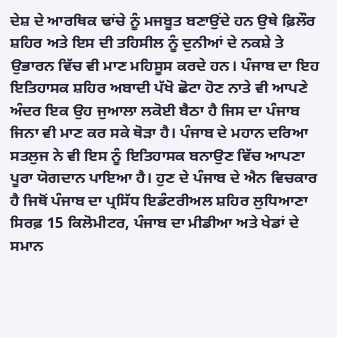ਦੇਸ਼ ਦੇ ਆਰਥਿਕ ਢਾਂਚੇ ਨੂੰ ਮਜਬੂਤ ਬਣਾਉਂਦੇ ਹਨ ਉਥੇ ਫ਼ਿਲੌਰ ਸ਼ਹਿਰ ਅਤੇ ਇਸ ਦੀ ਤਹਿਸੀਲ ਨੂੰ ਦੁਨੀਆਂ ਦੇ ਨਕਸ਼ੇ ਤੇ ਉਭਾਰਨ ਵਿੱਚ ਵੀ ਮਾਣ ਮਹਿਸੂਸ ਕਰਦੇ ਹਨ। ਪੰਜਾਬ ਦਾ ਇਹ ਇਤਿਹਾਸਕ ਸ਼ਹਿਰ ਅਬਾਦੀ ਪੱਖੋ ਛੋਟਾ ਹੋਣ ਨਾਤੇ ਵੀ ਆਪਣੇ ਅੰਦਰ ਇਕ ਉਹ ਜੁਆਲਾ ਲਕੋਈ ਬੈਠਾ ਹੈ ਜਿਸ ਦਾ ਪੰਜਾਬ ਜਿਨਾ ਵੀ ਮਾਣ ਕਰ ਸਕੇ ਥੋੜਾ ਹੈ। ਪੰਜਾਬ ਦੇ ਮਹਾਨ ਦਰਿਆ ਸਤਲੁਜ ਨੇ ਵੀ ਇਸ ਨੂੰ ਇਤਿਹਾਸਕ ਬਨਾਉਣ ਵਿੱਚ ਆਪਣਾ ਪੂਰਾ ਯੋਗਦਾਨ ਪਾਇਆ ਹੈ। ਹੁਣ ਦੇ ਪੰਜਾਬ ਦੇ ਐਨ ਵਿਚਕਾਰ ਹੈ ਜਿਥੋਂ ਪੰਜਾਬ ਦਾ ਪ੍ਰਸਿੱਧ ਇਡੰਟਰੀਅਲ ਸ਼ਹਿਰ ਲੁਧਿਆਣਾ ਸਿਰਫ਼ 15 ਕਿਲੋਮੀਟਰ, ਪੰਜਾਬ ਦਾ ਮੀਡੀਆ ਅਤੇ ਖੇਡਾਂ ਦੇ ਸਮਾਨ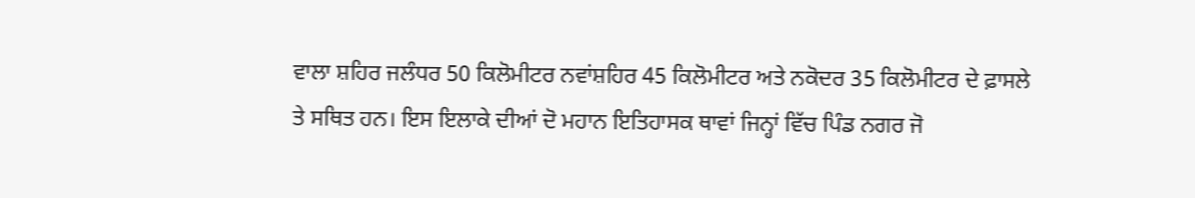ਵਾਲਾ ਸ਼ਹਿਰ ਜਲੰਧਰ 50 ਕਿਲੋਮੀਟਰ ਨਵਾਂਸ਼ਹਿਰ 45 ਕਿਲੋਮੀਟਰ ਅਤੇ ਨਕੋਦਰ 35 ਕਿਲੋਮੀਟਰ ਦੇ ਫ਼ਾਸਲੇ ਤੇ ਸਥਿਤ ਹਨ। ਇਸ ਇਲਾਕੇ ਦੀਆਂ ਦੋ ਮਹਾਨ ਇਤਿਹਾਸਕ ਥਾਵਾਂ ਜਿਨ੍ਹਾਂ ਵਿੱਚ ਪਿੰਡ ਨਗਰ ਜੋ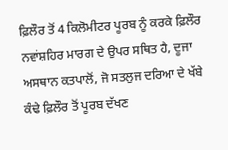ਫ਼ਿਲੌਰ ਤੋਂ 4 ਕਿਲੋਮੀਟਰ ਪੂਰਬ ਨੂੰ ਕਰਕੇ ਫ਼ਿਲੌਰ ਨਵਾਂਸ਼ਹਿਰ ਮਾਰਗ ਦੇ ਉਪਰ ਸਥਿਤ ਹੈ, ਦੂਜਾ ਅਸਥਾਨ ਕਤਪਾਲੋਂ, ਜੋ ਸਤਲੁਜ ਦਰਿਆ ਦੇ ਖੱਬੇ ਕੰਢੇ ਫ਼ਿਲੌਰ ਤੋਂ ਪੂਰਬ ਦੱਖਣ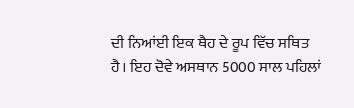ਦੀ ਨਿਆਂਈ ਇਕ ਥੈਹ ਦੇ ਰੂਪ ਵਿੱਚ ਸਥਿਤ ਹੈ। ਇਹ ਦੋਵੇ ਅਸਥਾਨ 5000 ਸਾਲ ਪਹਿਲਾਂ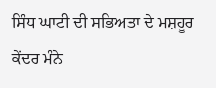ਸਿੰਧ ਘਾਟੀ ਦੀ ਸਭਿਅਤਾ ਦੇ ਮਸ਼ਹੂਰ ਕੇਂਦਰ ਮੰਨੇ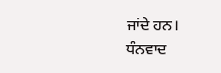ਜਾਂਦੇ ਹਨ।
ਧੰਨਵਾਦ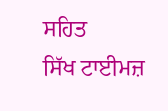ਸਹਿਤ
ਸਿੱਖ ਟਾਈਮਜ਼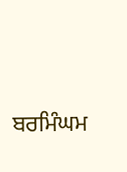ਬਰਮਿੰਘਮ